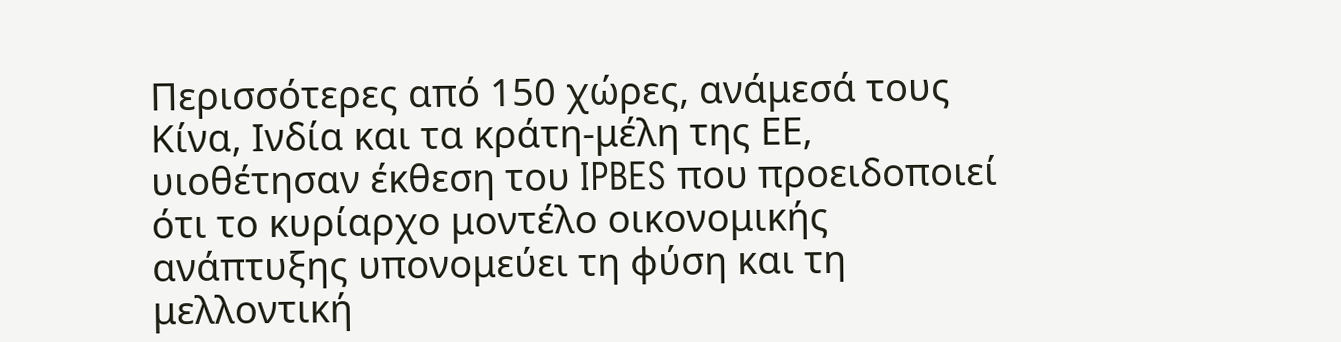Περισσότερες από 150 χώρες, ανάμεσά τους Κίνα, Ινδία και τα κράτη‑μέλη της ΕΕ, υιοθέτησαν έκθεση του IPBES που προειδοποιεί ότι το κυρίαρχο μοντέλο οικονομικής ανάπτυξης υπονομεύει τη φύση και τη μελλοντική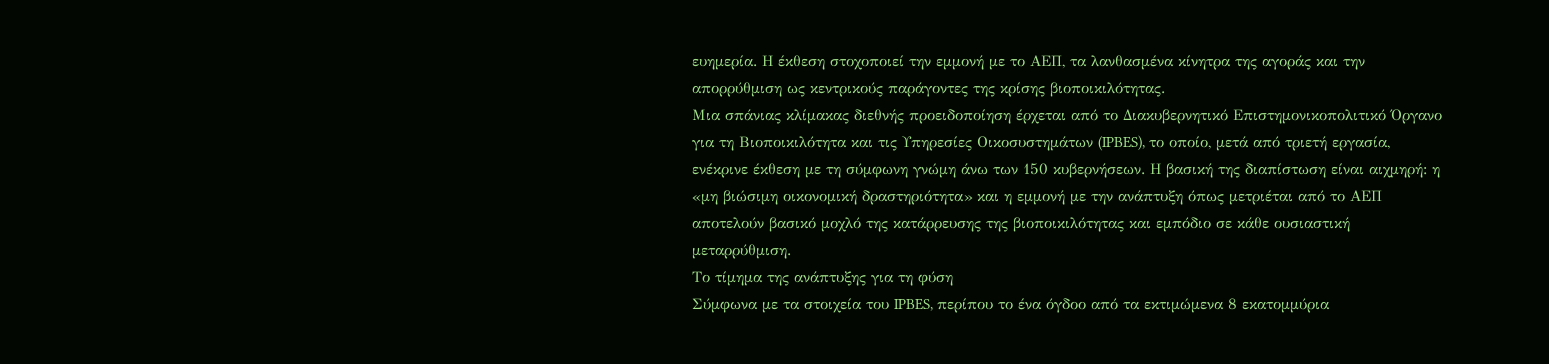ευημερία. Η έκθεση στοχοποιεί την εμμονή με το ΑΕΠ, τα λανθασμένα κίνητρα της αγοράς και την απορρύθμιση ως κεντρικούς παράγοντες της κρίσης βιοποικιλότητας.
Μια σπάνιας κλίμακας διεθνής προειδοποίηση έρχεται από το Διακυβερνητικό Επιστημονικοπολιτικό Όργανο για τη Βιοποικιλότητα και τις Υπηρεσίες Οικοσυστημάτων (IPBES), το οποίο, μετά από τριετή εργασία, ενέκρινε έκθεση με τη σύμφωνη γνώμη άνω των 150 κυβερνήσεων. Η βασική της διαπίστωση είναι αιχμηρή: η «μη βιώσιμη οικονομική δραστηριότητα» και η εμμονή με την ανάπτυξη όπως μετριέται από το ΑΕΠ αποτελούν βασικό μοχλό της κατάρρευσης της βιοποικιλότητας και εμπόδιο σε κάθε ουσιαστική μεταρρύθμιση.
Το τίμημα της ανάπτυξης για τη φύση
Σύμφωνα με τα στοιχεία του IPBES, περίπου το ένα όγδοο από τα εκτιμώμενα 8 εκατομμύρια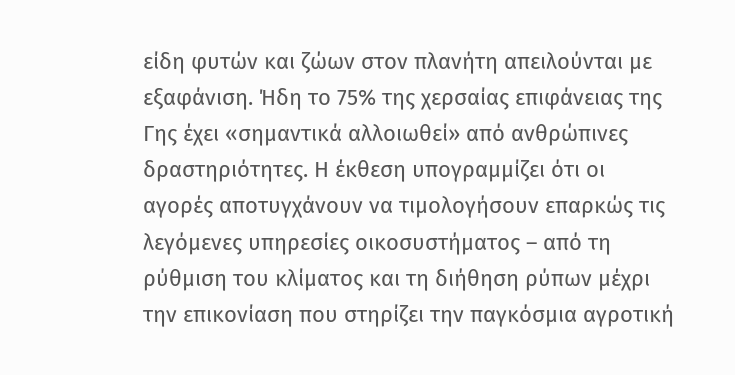είδη φυτών και ζώων στον πλανήτη απειλούνται με εξαφάνιση. Ήδη το 75% της χερσαίας επιφάνειας της Γης έχει «σημαντικά αλλοιωθεί» από ανθρώπινες δραστηριότητες. Η έκθεση υπογραμμίζει ότι οι αγορές αποτυγχάνουν να τιμολογήσουν επαρκώς τις λεγόμενες υπηρεσίες οικοσυστήματος – από τη ρύθμιση του κλίματος και τη διήθηση ρύπων μέχρι την επικονίαση που στηρίζει την παγκόσμια αγροτική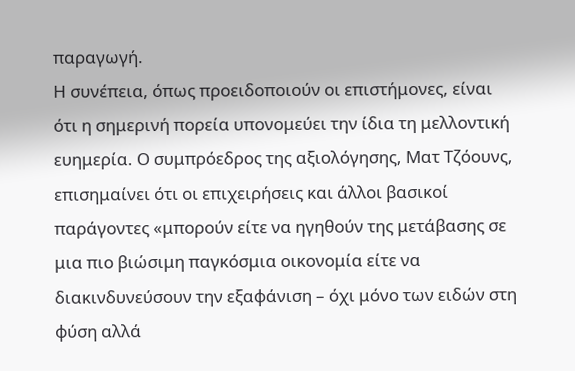παραγωγή.
Η συνέπεια, όπως προειδοποιούν οι επιστήμονες, είναι ότι η σημερινή πορεία υπονομεύει την ίδια τη μελλοντική ευημερία. Ο συμπρόεδρος της αξιολόγησης, Ματ Τζόουνς, επισημαίνει ότι οι επιχειρήσεις και άλλοι βασικοί παράγοντες «μπορούν είτε να ηγηθούν της μετάβασης σε μια πιο βιώσιμη παγκόσμια οικονομία είτε να διακινδυνεύσουν την εξαφάνιση – όχι μόνο των ειδών στη φύση αλλά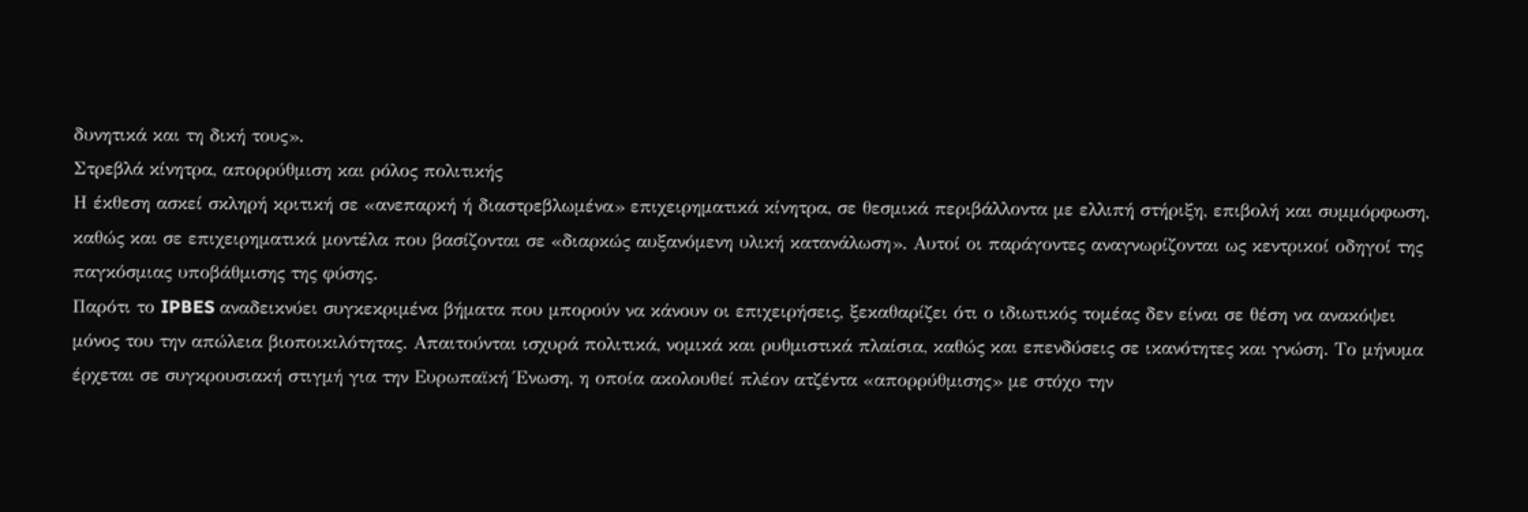δυνητικά και τη δική τους».
Στρεβλά κίνητρα, απορρύθμιση και ρόλος πολιτικής
Η έκθεση ασκεί σκληρή κριτική σε «ανεπαρκή ή διαστρεβλωμένα» επιχειρηματικά κίνητρα, σε θεσμικά περιβάλλοντα με ελλιπή στήριξη, επιβολή και συμμόρφωση, καθώς και σε επιχειρηματικά μοντέλα που βασίζονται σε «διαρκώς αυξανόμενη υλική κατανάλωση». Αυτοί οι παράγοντες αναγνωρίζονται ως κεντρικοί οδηγοί της παγκόσμιας υποβάθμισης της φύσης.
Παρότι το IPBES αναδεικνύει συγκεκριμένα βήματα που μπορούν να κάνουν οι επιχειρήσεις, ξεκαθαρίζει ότι ο ιδιωτικός τομέας δεν είναι σε θέση να ανακόψει μόνος του την απώλεια βιοποικιλότητας. Απαιτούνται ισχυρά πολιτικά, νομικά και ρυθμιστικά πλαίσια, καθώς και επενδύσεις σε ικανότητες και γνώση. Το μήνυμα έρχεται σε συγκρουσιακή στιγμή για την Ευρωπαϊκή Ένωση, η οποία ακολουθεί πλέον ατζέντα «απορρύθμισης» με στόχο την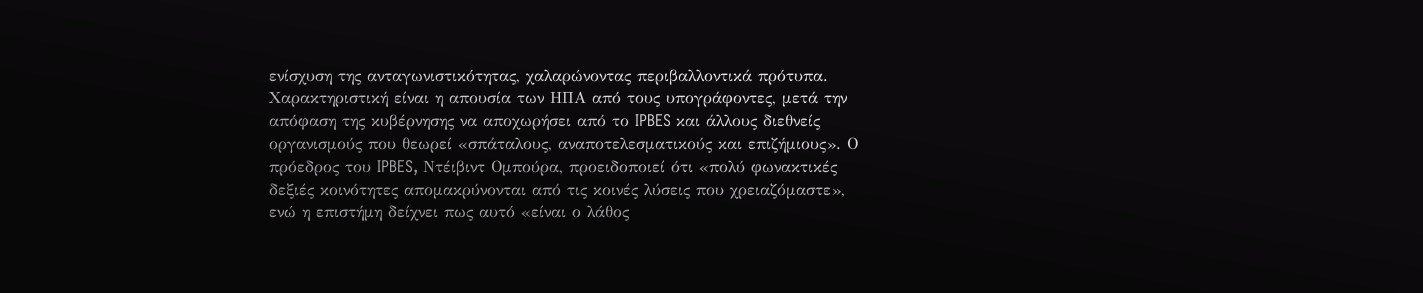ενίσχυση της ανταγωνιστικότητας, χαλαρώνοντας περιβαλλοντικά πρότυπα.
Χαρακτηριστική είναι η απουσία των ΗΠΑ από τους υπογράφοντες, μετά την απόφαση της κυβέρνησης να αποχωρήσει από το IPBES και άλλους διεθνείς οργανισμούς που θεωρεί «σπάταλους, αναποτελεσματικούς και επιζήμιους». Ο πρόεδρος του IPBES, Ντέιβιντ Ομπούρα, προειδοποιεί ότι «πολύ φωνακτικές δεξιές κοινότητες απομακρύνονται από τις κοινές λύσεις που χρειαζόμαστε», ενώ η επιστήμη δείχνει πως αυτό «είναι ο λάθος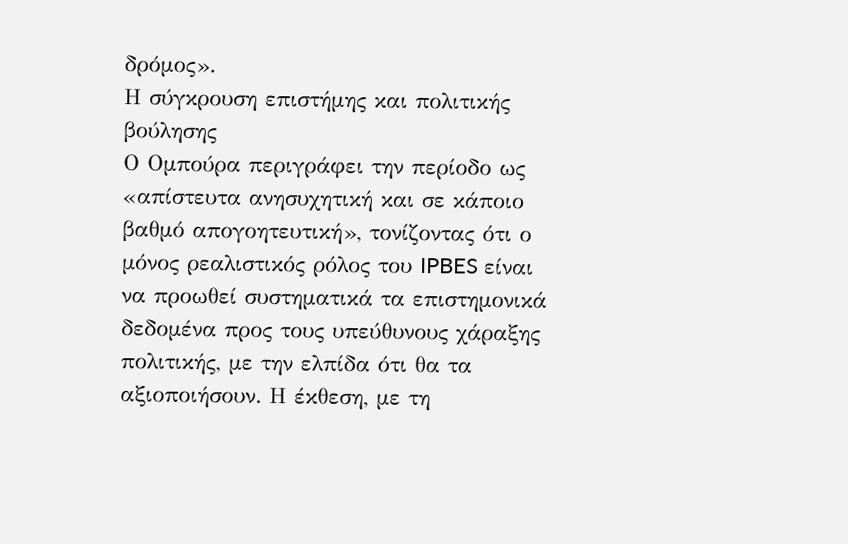δρόμος».
Η σύγκρουση επιστήμης και πολιτικής βούλησης
Ο Ομπούρα περιγράφει την περίοδο ως «απίστευτα ανησυχητική και σε κάποιο βαθμό απογοητευτική», τονίζοντας ότι ο μόνος ρεαλιστικός ρόλος του IPBES είναι να προωθεί συστηματικά τα επιστημονικά δεδομένα προς τους υπεύθυνους χάραξης πολιτικής, με την ελπίδα ότι θα τα αξιοποιήσουν. Η έκθεση, με τη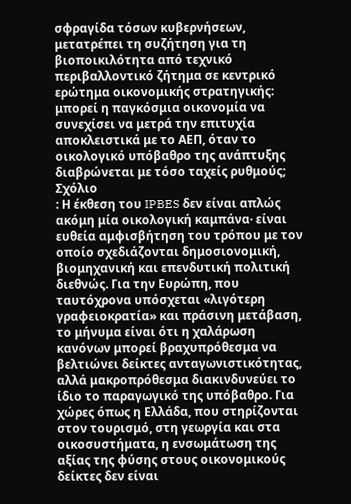σφραγίδα τόσων κυβερνήσεων, μετατρέπει τη συζήτηση για τη βιοποικιλότητα από τεχνικό περιβαλλοντικό ζήτημα σε κεντρικό ερώτημα οικονομικής στρατηγικής: μπορεί η παγκόσμια οικονομία να συνεχίσει να μετρά την επιτυχία αποκλειστικά με το ΑΕΠ, όταν το οικολογικό υπόβαθρο της ανάπτυξης διαβρώνεται με τόσο ταχείς ρυθμούς;
Σχόλιο
: Η έκθεση του IPBES δεν είναι απλώς ακόμη μία οικολογική καμπάνα· είναι ευθεία αμφισβήτηση του τρόπου με τον οποίο σχεδιάζονται δημοσιονομική, βιομηχανική και επενδυτική πολιτική διεθνώς. Για την Ευρώπη, που ταυτόχρονα υπόσχεται «λιγότερη γραφειοκρατία» και πράσινη μετάβαση, το μήνυμα είναι ότι η χαλάρωση κανόνων μπορεί βραχυπρόθεσμα να βελτιώνει δείκτες ανταγωνιστικότητας, αλλά μακροπρόθεσμα διακινδυνεύει το ίδιο το παραγωγικό της υπόβαθρο. Για χώρες όπως η Ελλάδα, που στηρίζονται στον τουρισμό, στη γεωργία και στα οικοσυστήματα, η ενσωμάτωση της αξίας της φύσης στους οικονομικούς δείκτες δεν είναι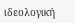ιδεολογική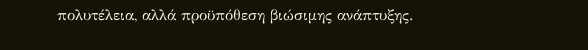πολυτέλεια, αλλά προϋπόθεση βιώσιμης ανάπτυξης.